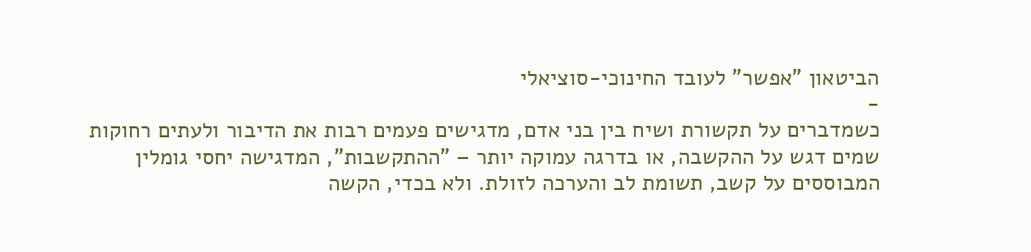הביטאון "אפשר" לעובד החינוכי-סוציאלי
-
כשמדברים על תקשורת ושיח בין בני אדם, מדגישים פעמים רבות את הדיבור ולעתים רחוקות שמים דגש על ההקשבה, או בדרגה עמוקה יותר – "ההתקשבות", המדגישה יחסי גומלין המבוססים על קשב, תשומת לב והערכה לזולת. ולא בכדי, הקשה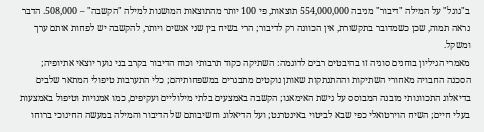ב"גוגל" על המילה "דיבור" מניבה 554,000,000 תוצאות, פי 100 יותר מהתוצאות המושגות למילה "הקשבה" – 508,000. הדבר נראה תמוה, שכן כשמדובר בתקשורת, אין הכוונה רק לדיבור; הרי בשיח בין שני אנשים ויותר, להקשבה יש לפחות אותם ערך ומשקל.
מאמרי הגיליון בוחנים סוגיה זו בהיבטים רבים לדוגמה: השתיקה כקוד תרבותי וכוח הדיבור בקרב בני נוער יוצאי אתיופיה; הסכנה החבויה מאחורי השתיקות וההתנתקות שאותן נוקטים מתבגרים במשפחותיהם; כלי התערבות טיפולי המתאר שלבים בדיאלוג התכוונותי מובנה המבוסס על גישת האימאגו; הקשבה באמצעים בלתי מילוליים ועקיפים, כמו אמנויות וטיפול באמצעות בעלי חיים; השיח הוירטואלי כפי שבא לביטוי באינטרנט; ועל הדיאלוג וחשיבותם של הדיבור והמילה במעשה החינוכי ברוחו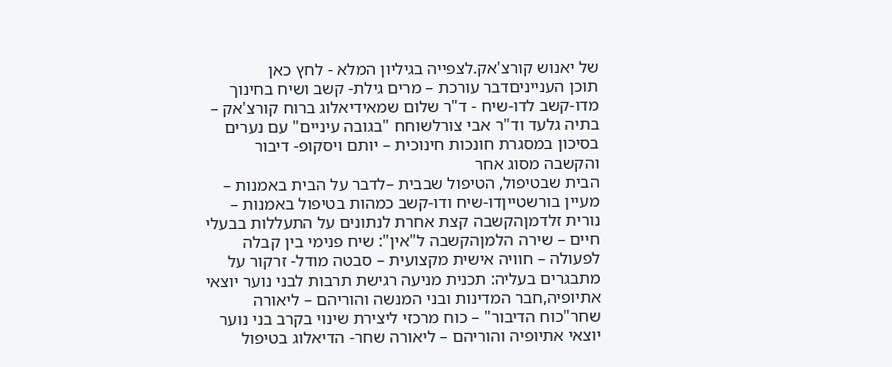של יאנוש קורצ'אק.לצפייה בגיליון המלא - לחץ כאן
תוכן הענייניםדבר עורכת – מרים גילת- קשב ושיח בחינוך
מדו-קשב לדו-שיח - ד"ר שלום שמאידיאלוג ברוח קורצ'אק – בתיה גלעד וד"ר אבי צורלשוחח "בגובה עיניים" עם נערים בסיכון במסגרת חונכות חינוכית – יותם ויסקופ- דיבור והקשבה מסוג אחר
הבית שבטיפול, הטיפול שבבית –לדבר על הבית באמנות – מעיין בורשטייןדו-שיח ודו-קשב כמהות בטיפול באמנות – נורית זלדמןהקשבה קצת אחרת לנתונים על התעללות בבעלי חיים – שירה הלמןהקשבה ל"אין": שיח פנימי בין קבלה לפעולה – חוויה אישית מקצועית – סבטה מודל- זרקור על
מתבגרים בעליה: תכנית מניעה רגישת תרבות לבני נוער יוצאי אתיופיה,חבר המדינות ובני המנשה והוריהם – ליאורה שחר"כוח הדיבור" – כוח מרכזי ליצירת שינוי בקרב בני נוער יוצאי אתיופיה והוריהם – ליאורה שחר- הדיאלוג בטיפול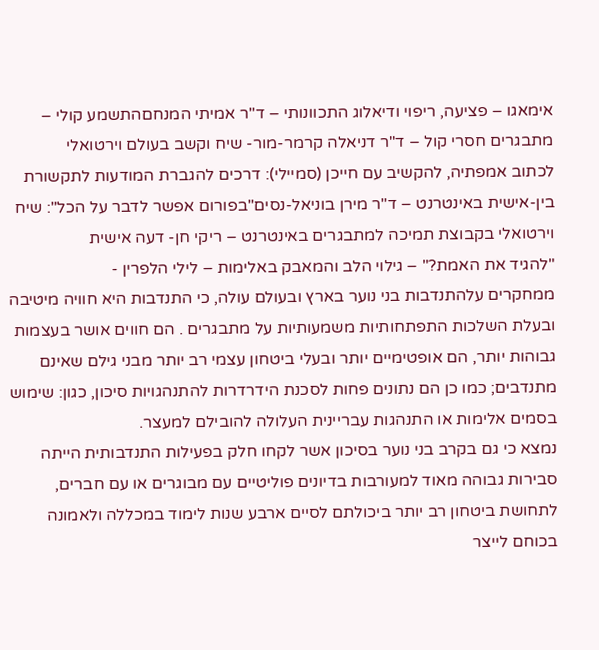אימאגו – פציעה, ריפוי ודיאלוג התכוונותי – ד"ר אמיתי המנחםהתשמע קולי – מתבגרים חסרי קול – ד"ר דניאלה קרמר-מור- שיח וקשב בעולם וירטואלי
לכתוב אמפתיה, להקשיב עם חייכן (סמיילי): דרכים להגברת המודעות לתקשורת בין-אישית באינטרנט – ד"ר מירן בוניאל-נסים"בפורום אפשר לדבר על הכל": שיח וירטואלי בקבוצת תמיכה למתבגרים באינטרנט – ריקי חן- דעה אישית
"להגיד את האמת?" – גילוי הלב והמאבק באלימות – לילי הלפרין -
ממחקרים עלהתנדבות בני נוער בארץ ובעולם עולה, כי התנדבות היא חוויה מיטיבה ובעלת השלכות התפתחותיות משמעותיות על מתבגרים . הם חווים אושר בעצמות גבוהות יותר, הם אופטימיים יותר ובעלי ביטחון עצמי רב יותר מבני גילם שאינם מתנדבים; כמו כן הם נתונים פחות לסכנת הידרדרות להתנהגויות סיכון, כגון: שימוש בסמים אלימות או התנהגות עבריינית העלולה להובילם למעצר.
נמצא כי גם בקרב בני נוער בסיכון אשר לקחו חלק בפעילות התנדבותית הייתה סבירות גבוהה מאוד למעורבות בדיונים פוליטיים עם מבוגרים או עם חברים, לתחושת ביטחון רב יותר ביכולתם לסיים ארבע שנות לימוד במכללה ולאמונה בכוחם לייצר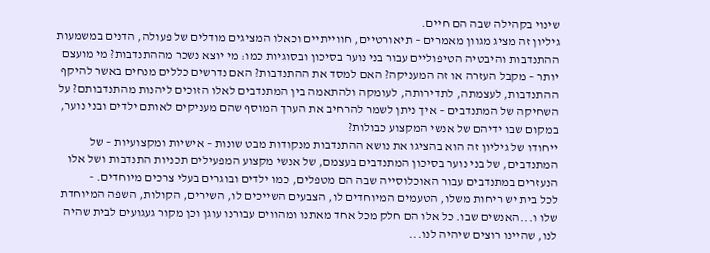שינוי בקהילה שבה הם חיים.
גיליון זה מציג מגוון מאמרים – תיאורטיים, חווייתיים וכאלו המציגים מודלים של פעולה, הדנים במשמעות ההתנדבות והיבטיה הטיפוליים עבור בני נוער בסיכון ובסוגיות כמו: מי יוצא נשכר מההתנדבות? מי מועצם יותר – מקבל העזרה או זה המעניקה? האם למסד את ההתנדבות? האם נדרשים כללים מנחים באשר להיקף ההתנדבות, לעצמתה, לתדירותה, לעומקה ולהתאמה בין המתנדבים לאלו הזוכים ליהנות מהתנדבותם? על השחיקה של המתנדבים – איך ניתן לשמר להרחיב את הערך המוסף שהם מעניקים לאותם ילדים ובני נוער, במקום שבו ידיהם של אנשי המקצוע כבולות?
ייחודו של גיליון זה הוא בהציגו את נושא ההתנדבות מנקודות מבט שונות – אישיות ומקצועיות – של המתנדבים, של בני נוער בסיכון המתנדבים בעצמם, של אנשי מקצוע המפעילים תכניות התנדבות ושל אלו הנעזרים במתנדבים עבור האוכלוסייה שבה הם מטפלים, כמו ילדים ובוגרים בעלי צרכים מיוחדים. -
לכל בית יש ריחות משלו, הטעמים המיוחדים לו, הצבעים השייכים לו, השירים, הקולות, השפה המיוחדת שלו ו...האנשים שבו. כל אלו הם חלק מכל אחד מאתנו ומהווים עבורנו עוגן וכן מקור געגועים לבית שהיה לנו, שהיינו רוצים שיהיה לנו...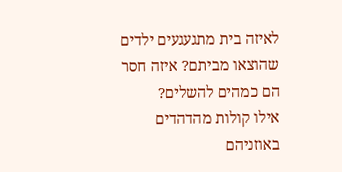לאיזה בית מתגעגעים ילדים שהוצאו מביתם? איזה חסר הם כמהים להשלים?
אילו קולות מהדהדים באוזניהם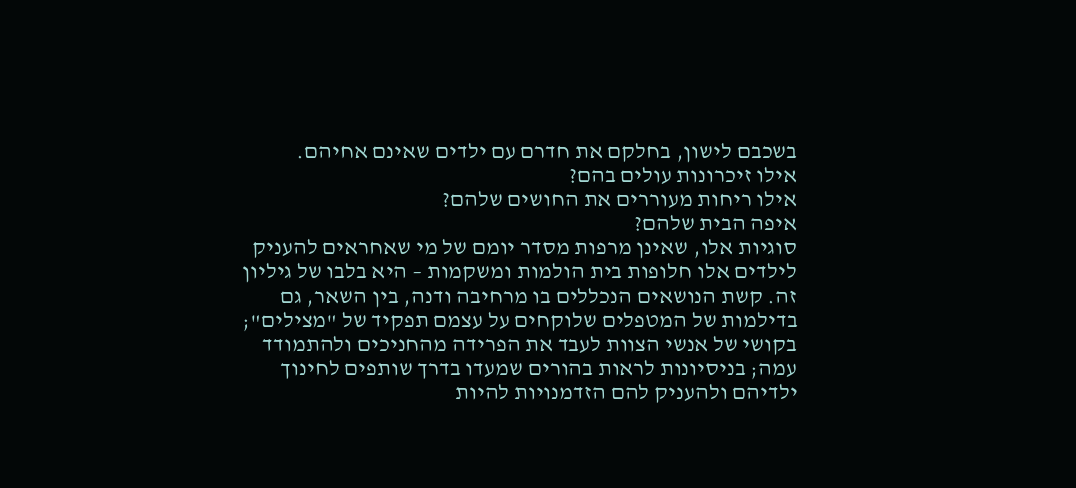בשכבם לישון, בחלקם את חדרם עם ילדים שאינם אחיהם.
אילו זיכרונות עולים בהם?
אילו ריחות מעוררים את החושים שלהם?
איפה הבית שלהם?
סוגיות אלו, שאינן מרפות מסדר יומם של מי שאחראים להעניק לילדים אלו חלופות בית הולמות ומשקמות – היא בלבו של גיליון זה. קשת הנושאים הנכללים בו מרחיבה ודנה, בין השאר, גם בדילמות של המטפלים שלוקחים על עצמם תפקיד של "מצילים"; בקושי של אנשי הצוות לעבד את הפרידה מהחניכים ולהתמודד עמה; בניסיונות לראות בהורים שמעדו בדרך שותפים לחינוך ילדיהם ולהעניק להם הזדמנויות להיות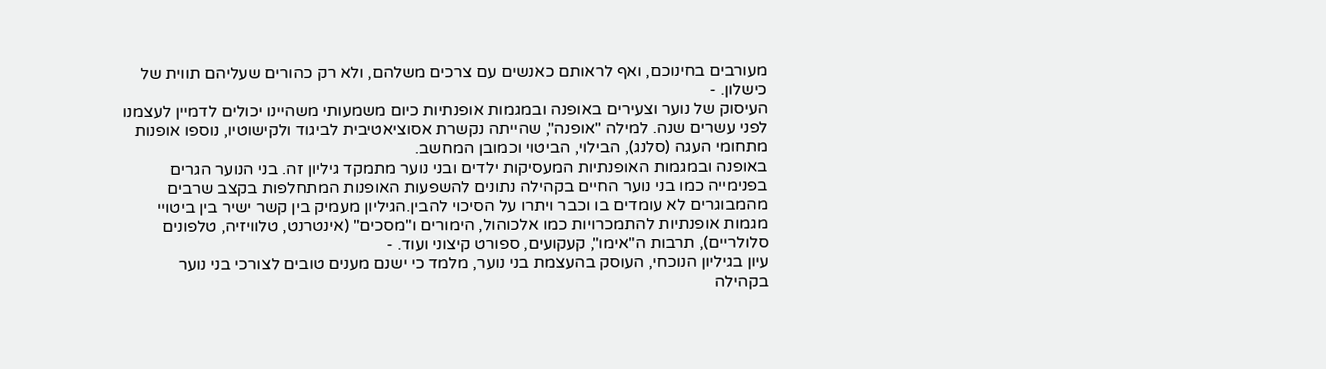מעורבים בחינוכם, ואף לראותם כאנשים עם צרכים משלהם, ולא רק כהורים שעליהם תווית של כישלון. -
העיסוק של נוער וצעירים באופנה ובמגמות אופנתיות כיום משמעותי משהיינו יכולים לדמיין לעצמנו לפני עשרים שנה. למילה "אופנה", שהייתה נקשרת אסוציאטיבית לביגוד ולקישוטיו, נוספו אופנות מתחומי העגה (סלנג), הבילוי, הביטוי וכמובן המחשב.
באופנה ובמגמות האופנתיות המעסיקות ילדים ובני נוער מתמקד גיליון זה. בני הנוער הגרים בפנימייה כמו בני נוער החיים בקהילה נתונים להשפעות האופנות המתחלפות בקצב שרבים מהמבוגרים לא עומדים בו וכבר ויתרו על הסיכוי להבין.הגיליון מעמיק בין קשר ישיר בין ביטויי מגמות אופנתיות להתמכרויות כמו אלכוהול, הימורים ו"מסכים" (אינטרנט, טלוויזיה, טלפונים סלולריים), תרבות ה"אימו", קעקועים, ספורט קיצוני ועוד. -
עיון בגיליון הנוכחי, העוסק בהעצמת בני נוער, מלמד כי ישנם מענים טובים לצורכי בני נוער בקהילה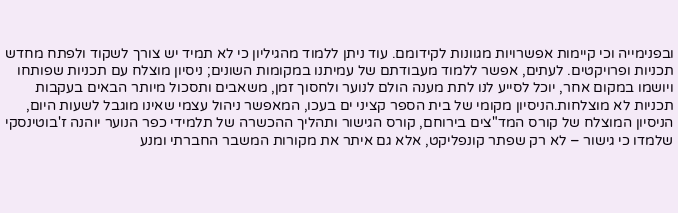ובפנימייה וכי קיימות אפשרויות מגוונות לקידומם. עוד ניתן ללמוד מהגיליון כי לא תמיד יש צורך לשקוד ולפתח מחדש תכניות ופרויקטים. לעתים, אפשר ללמוד מעבודתם של עמיתנו במקומות השונים; ניסיון מוצלח עם תכניות שפותחו ויושמו במקום אחר, יוכל לסייע לנו לתת מענה הולם לנוער ולחסוך זמן, משאבים ותסכול מיותר הבאים בעקבות תכניות לא מוצלחות.הניסיון מקומי של בית הספר קציני ים בעכו, המאפשר ניהול עצמי שאינו מוגבל לשעות היום, הניסיון המוצלח של קורס המד"צים בירוחם, קורס הגישור ותהליך ההכשרה של תלמידי כפר הנוער יוהנה ז'בוטינסקי שלמדו כי גישור – לא רק שפתר קונפליקט, אלא גם איתר את מקורות המשבר החברתי ומנע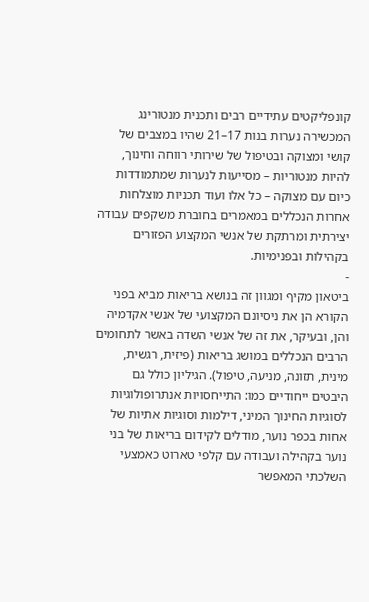קונפליקטים עתידיים רבים ותכנית מנטורינג המכשירה נערות בנות 17–21 שהיו במצבים של קושי ומצוקה ובטיפול של שירותי רווחה וחינוך, להיות מנטוריות – מסייעות לנערות שמתמודדות כיום עם מצוקה – כל אלו ועוד תכניות מוצלחות אחרות הנכללים במאמרים בחוברת משקפים עבודה יצירתית ומרתקת של אנשי המקצוע הפזורים בקהילות ובפנימיות.
-
ביטאון מקיף ומגוון זה בנושא בריאות מביא בפני הקורא הן את ניסיונם המקצועי של אנשי אקדמיה והן, ובעיקר, את זה של אנשי השדה באשר לתחומים הרבים הנכללים במושג בריאות (פיזית, רגשית, מינית, תזונה, מניעה, טיפול). הגיליון כולל גם היבטים ייחודיים כמו: התייחסויות אנתרופולוגיות לסוגיות החינוך המיני, דילמות וסוגיות אתיות של אחות בכפר נוער, מודלים לקידום בריאות של בני נוער בקהילה ועבודה עם קלפי טארוט כאמצעי השלכתי המאפשר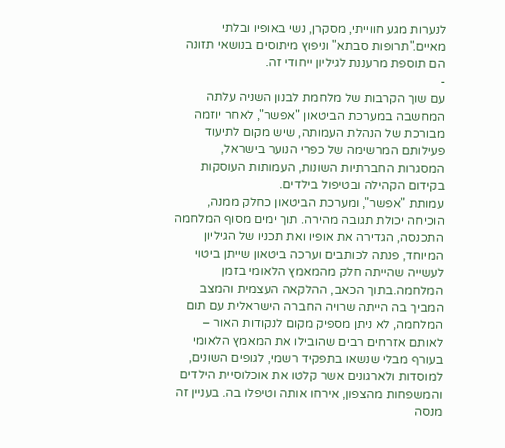לנערות מגע חווייתי, מסקרן, נשי באופיו ובלתי מאיים."תרופות סבתא" וניפוץ מיתוסים בנושאי תזונה הם תוספת מרעננת לגיליון ייחודי זה.
-
עם שוך הקרבות של מלחמת לבנון השניה עלתה המחשבה במערכת הביטאון "אפשר", לאחר יוזמה מבורכת של הנהלת העמותה, שיש מקום לתיעוד פעילותם המרשימה של כפרי הנוער בישראל, המסגרות החברתיות השונות, העמותות העוסקות בקידום הקהילה ובטיפול בילדים.
עמותת "אפשר", ומערכת הביטאון כחלק ממנה, הוכיחה יכולת תגובה מהירה. תוך ימים מסוף המלחמה התכנסה, הגדירה את אופיו ואת תכניו של הגיליון המיוחד, פנתה לכותבים וערכה ביטאון שייתן ביטוי לעשייה שהייתה חלק מהמאמץ הלאומי בזמן המלחמה.בתוך הכאב, ההלקאה העצמית והמצב המביך בה הייתה שרויה החברה הישראלית עם תום המלחמה, לא ניתן מספיק מקום לנקודות האור – לאותם אזרחים רבים שהובילו את המאמץ הלאומי בעורף מבלי שנשאו בתפקיד רשמי, לגופים השונים, למוסדות ולארגונים אשר קלטו את אוכלוסיית הילדים והמשפחות מהצפון, אירחו אותה וטיפלו בה. בעניין זה מנסה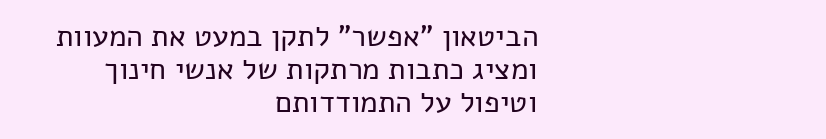הביטאון "אפשר" לתקן במעט את המעוות ומציג כתבות מרתקות של אנשי חינוך וטיפול על התמודדותם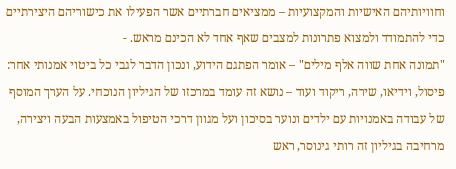וחוויותיהם האישיות והמקצועיות – ממציאים חברתיים אשר הפעילו את כישוריהם היצירתיים כדי להתמודד ולמצוא פתרונות למצבים שאף אחד לא הכינם מראש. -
"תמונה אחת שווה אלף מילים" – אומר הפתגם הידוע, ונכון הדבר לגבי כל ביטוי אמנותי אחר: פיסול, וידיאו, שירה, ריקוד ועוד – נושא זה עומד במרכזו של הגיליון הנוכחי. על הערך המוסף של עבודה באמנויות עם ילדים ונוער בסיכון ועל מגוון דרכי הטיפול באמצעות הבעה ויצירה, מרחיבה בגיליון זה רותי גינוסר, ראש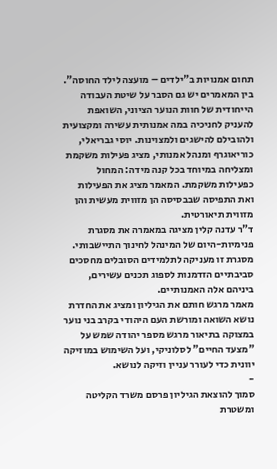תחום אמנויות ב"ילדים – מועצה לילד החוסה".
בין המאמרים יש גם הסבר על שיטת העבודה הייחודית של חוות הנוער הציוני, השואפת להעניק לחניכיה במה אמנותית עשירה ומקצועית ולהובילם להישגים ולמצוינות. יוסי גבריאלי, כוריאוגרף ומנהל אמנותי, מציג פעילות משקמת ומצליחה במיוחד בכל קנה מידה: המחול כפעילות משקמת. המאמר מציג את הפעילות ואת התפיסה שבבסיסה הן מזווית מעשית והן מזווית תיאורטית.
ד"ר עדנה קלין מציגה במאמרה את מסגרת פנימיות-היום של המינהל לחינוך התיישבותי. מסגרת זו מעניקה לתלמידים הסובלים מחסכים סביבתיים הזדמנות לספוג תכנים עשירים, ביניהם אלה האמנותיים.
מאמר מרגש חותם את הגיליון ומציג את החדרת נושא השואה ומורשת העם היהודי בקרב בני נוער במצוקה בתיאור מרגש מספר יהודה שמש על "מצעד החיים" לסלוניקי, ועל השימוש במוזיקה יוונית כדי לעורר עניין וזיקה לנושא.
-
סמוך להוצאת הגיליון פרסם משרד הקליטה ומשטרת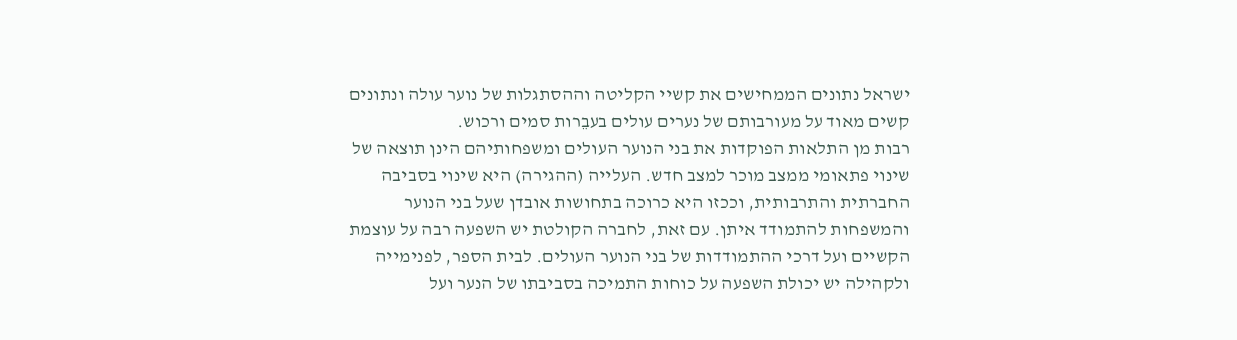ישראל נתונים הממחישים את קשיי הקליטה וההסתגלות של נוער עולה ונתונים קשים מאוד על מעורבותם של נערים עולים בעבֵרות סמים ורכוש.
רבות מן התלאות הפוקדות את בני הנוער העולים ומשפחותיהם הינן תוצאה של שינוי פתאומי ממצב מוכר למצב חדש. העלייה (ההגירה) היא שינוי בסביבה החברתית והתרבותית, וככזו היא כרוכה בתחושות אובדן שעל בני הנוער והמשפחות להתמודד איתן. עם זאת, לחברה הקולטת יש השפעה רבה על עוצמת הקשיים ועל דרכי ההתמודדות של בני הנוער העולים. לבית הספר, לפנימייה ולקהילה יש יכולת השפעה על כוחות התמיכה בסביבתו של הנער ועל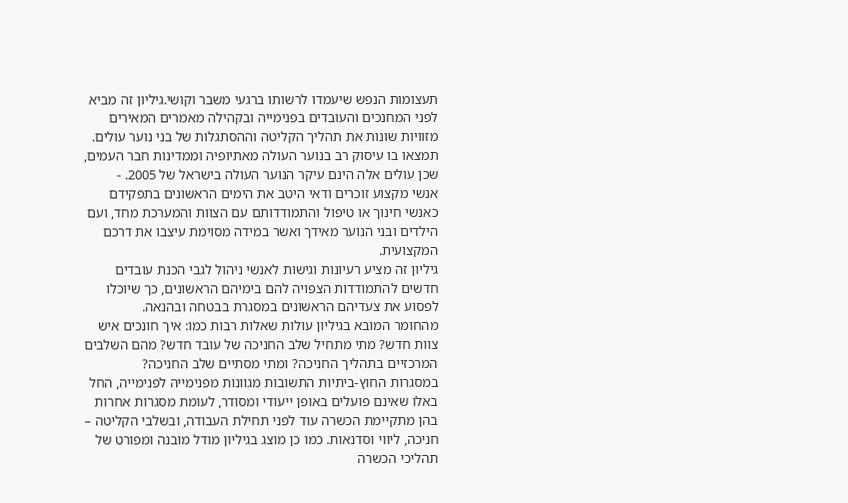תעצומות הנפש שיעמדו לרשותו ברגעי משבר וקושי.גיליון זה מביא לפני המחנכים והעובדים בפנימייה ובקהילה מאמרים המאירים מזוויות שונות את תהליך הקליטה וההסתגלות של בני נוער עולים. תמצאו בו עיסוק רב בנוער העולה מאתיופיה וממדינות חבר העמים, שכן עולים אלה הינם עיקר הנוער העולה בישראל של 2005. -
אנשי מקצוע זוכרים ודאי היטב את הימים הראשונים בתפקידם כאנשי חינוך או טיפול והתמודדותם עם הצוות והמערכת מחד, ועם הילדים ובני הנוער מאידך ואשר במידה מסוימת עיצבו את דרכם המקצועית.
גיליון זה מציע רעיונות וגישות לאנשי ניהול לגבי הכנת עובדים חדשים להתמודדות הצפויה להם בימיהם הראשונים, כך שיוכלו לפסוע את צעדיהם הראשונים במסגרת בבטחה ובהנאה.
מהחומר המובא בגיליון עולות שאלות רבות כמו: איך חונכים איש צוות חדש? מתי מתחיל שלב החניכה של עובד חדש? מהם השלבים המרכזיים בתהליך החניכה? ומתי מסתיים שלב החניכה?
במסגרות החוץ-ביתיות התשובות מגוונות מפנימייה לפנימייה, החל באלו שאינם פועלים באופן ייעודי ומסודר, לעומת מסגרות אחרות בהן מתקיימת הכשרה עוד לפני תחילת העבודה, ובשלבי הקליטה – חניכה, ליווי וסדנאות. כמו כן מוצג בגיליון מודל מובנה ומפורט של תהליכי הכשרה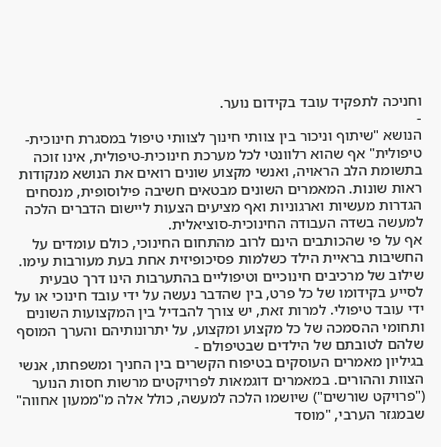וחניכה לתפקיד עובד בקידום נוער.
-
הנושא "שיתוף וניכור בין צוותי חינוך לצוותי טיפול במסגרת חינוכית-טיפולית" אף שהוא רלוונטי לכל מערכת חינוכית-טיפולית, אינו זוכה בתשומת הלב הראויה, ואנשי מקצוע שונים רואים את הנושא מנקודות ראות שונות. המאמרים השונים מבטאים חשיבה פילוסופית, מנסחים הגדרות מעשיות וארגוניות ואף מציעים הצעות ליישום הדברים הלכה למעשה בשדה העבודה החינוכית-סוציאלית.
אף על פי שהכותבים הינם לרוב מהתחום החינוכי, כולם עומדים על החשיבות בראיית הילד כשלמות פסיכופיזית אחת בעת מעורבות עימו. שילוב של מרכיבים חינוכיים וטיפוליים בהתערבות הינו דרך טבעית לסייע בקידומו של כל פרט, בין שהדבר נעשה על ידי עובד חינוכי או על ידי עובד טיפולי. למרות זאת, יש צורך להבדיל בין המקצועות השונים ותחומי ההסמכה של כל מקצוע ומקצוע, על יתרונותיהם והערך המוסף שלהם לטובתם של הילדים שבטיפולם -
בגיליון מאמרים העוסקים בטיפוח הקשרים בין החניך ומשפחתו, אנשי הצוות וההורים. במאמרים דוגמאות לפרויקטים מרשות חסות הנוער ("פרויקט שורשים") שיושמו הלכה למעשה, כולל אלה מ"ממעון אחווה" שבמגזר הערבי, "מוסד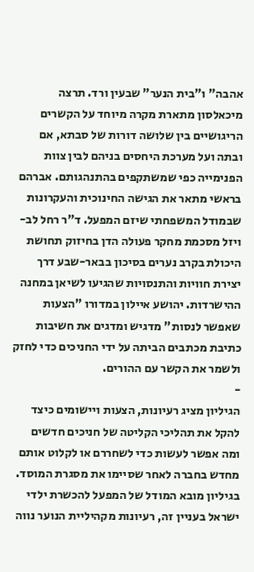אהבה" ו"בית הנער" שבעין ורד. תרצה מיכאלסון מתארת מקרה מיוחד על הקשרים הריגושיים בין שלושה דורות של סבתא, אם ובתה ועל מערכת היחסים בניהם לבין צוות הפנימייה כפי שמשתקפים בהתנהגותם. אברהם בראשי מתאר את הגישה החינוכית והעקרונות שבמודל המשפחתי שיזם המפעל. ד"ר רחל לב-ויזל מסכמת מחקר פעולה הדן בחיזוק תחושת היכולת בקרב נערים בסיכון בבאר-שבע דרך יצירת חוויות והתנסויות שהגיעו לשיאן במחנה ההישרדות. יהושע איילון במדורו "הצעות שאפשר לנסות" מדגיש ומדגים את חשיבות כתיבת מכתבים הביתה על ידי החניכים כדי לחזק ולשמר את הקשר עם ההורים.
-
הגיליון מציג רעיונות, הצעות ויישומים כיצד להקל את תהליכי הקליטה של חניכים חדשים ומה אפשר לעשות כדי לשחררם או לקלוט אותם מחדש בחברה לאחר שסיימו את מסגרת המוסד. בגיליון מובא המודל של המפעל להכשרת ילדי ישראל בעניין זה, רעיונות מקהיליית הנוער נווה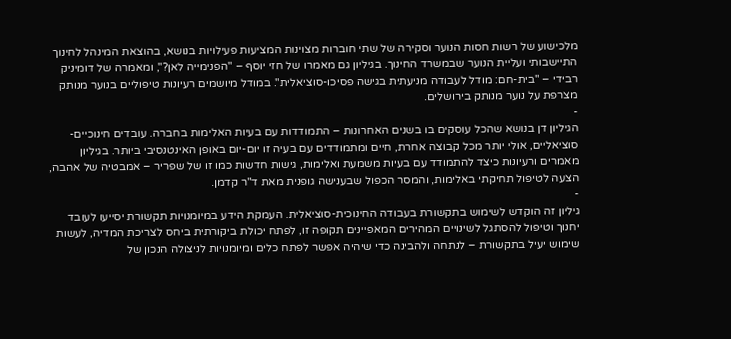מלכישוע של רשות חסות הנוער וסקירה של שתי חוברות מצוינות המציעות פעילויות בנושא, בהוצאת המינהל לחינוך התיישבותי ועליית הנוער שבמשרד החינוך. בגיליון גם מאמרו של חזי יוסף – "הפנימייה לאן?", ומאמרה של דומיניק רבידי – "בית-חם: מודל לעבודה מניעתית בגישה פסיכו-סוציאלית". במודל מיושמים רעיונות טיפוליים בנוער מנותק מצרפת על נוער מנותק בירושלים.
-
הגיליון דן בנושא שהכל עוסקים בו בשנים האחרונות – התמודדות עם בעיות האלימות בחברה. עובדים חינוכיים-סוציאליים, אולי יותר מכל קבוצה אחרת, חיים ומתמודדים עם בעיה זו יום-יום באופן האינטנסיבי ביותר. בגיליון מאמרים ורעיונות כיצד להתמודד עם בעיות משמעת ואלימות, גישות חדשות כמו זו של שפריר – אמבטיה של אהבה, הצעה לטיפול תחיקתי באלימות, והמסר הכפול שבענישה גופנית מאת ד"ר קדמן.
-
גיליון זה הוקדש לשימוש בתקשורת בעבודה החינוכית-סוציאלית. העמקת הידע במיומנויות תקשורת יסייעו לעובד יחנוך וטיפול להסתגל לשינויים המהירים המאפיינים תקופה זו, לפתח יכולת ביקורתית ביחס לצריכת המדיה, לעשות שימוש יעיל בתקשורת – לנתחה ולהבינה כדי שיהיה אפשר לפתח כלים ומיומנויות לניצולה הנכון של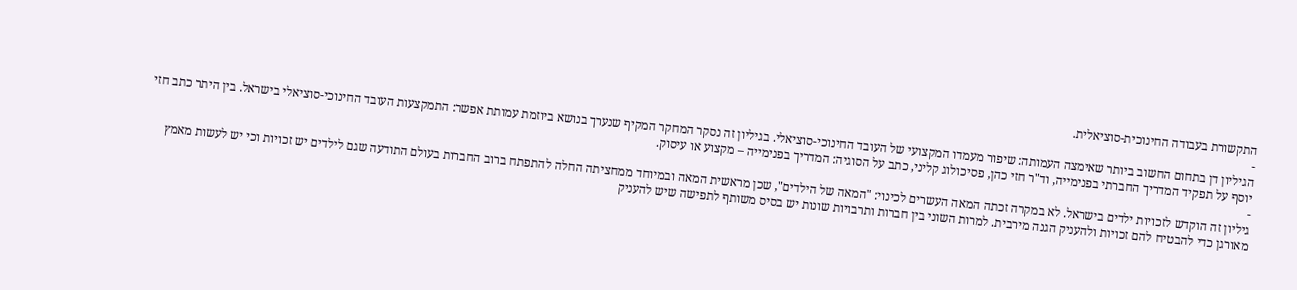התקשורת בעבודה החינוכית-סוציאלית.
-
הגיליון דן בתחום החשוב ביותר שאימצה העמותה: שיפור מעמדו המקצועי של העובד החינוכי-סוציאלי. בגיליון זה נסקר המחקר המקיף שנערך בנושא ביוזמת עמותת אפשר: התמקצעות העובד החינוכי-סוציאלי בישראל. בין היתר כתב חזי יוסף על תפקיד המדריך החברתי בפנימייה, וד"ר חזי כהן, פסיכולוג קליני, כתב על הסוגיה: המדריך בפנימייה – מקצוע או עיסוק.
-
גיליון זה הוקדש לזכויות ילדים בישראל. לא במקרה זכתה המאה העשרים לכינוי: "המאה של הילדים", שכן מראשית המאה ובמיוחד ממחציתה החלה להתפתח ברוב החברות בעולם התודעה שגם לילדים יש זכויות וכי יש לעשות מאמץ מאורגן כדי להבטיח להם זכויות ולהעניק הגנה מירבית. למרות השוני בין חברות ותרבויות שונות יש בסיס משותף לתפישה שיש להעניק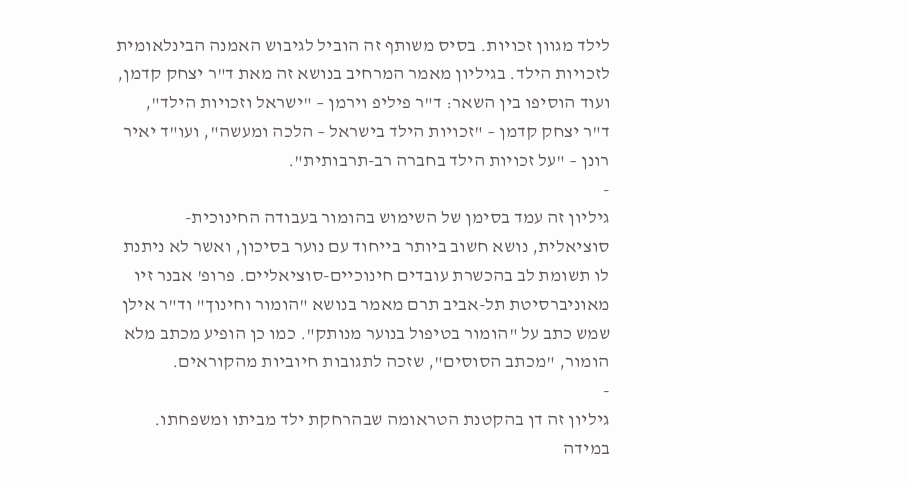לילד מגוון זכויות. בסיס משותף זה הוביל לגיבוש האמנה הבינלאומית לזכויות הילד. בגיליון מאמר המרחיב בנושא זה מאת ד"ר יצחק קדמן, ועוד הוסיפו בין השאר: ד"ר פיליפ וירמן – "ישראל וזכויות הילד", ד"ר יצחק קדמן – "זכויות הילד בישראל – הלכה ומעשה", ועו"ד יאיר רונן – "על זכויות הילד בחברה רב-תרבותית".
-
גיליון זה עמד בסימן של השימוש בהומור בעבודה החינוכית-סוציאלית, נושא חשוב ביותר בייחוד עם נוער בסיכון, ואשר לא ניתנת לו תשומת לב בהכשרת עובדים חינוכיים-סוציאליים. פרופ' אבנר זיו מאוניברסיטת תל-אביב תרם מאמר בנושא "הומור וחינוך" וד"ר אילן שמש כתב על "הומור בטיפול בנוער מנותק". כמו כן הופיע מכתב מלא הומור, "מכתב הסוסים", שזכה לתגובות חיוביות מהקוראים.
-
גיליון זה דן בהקטנת הטראומה שבהרחקת ילד מביתו ומשפחתו. במידה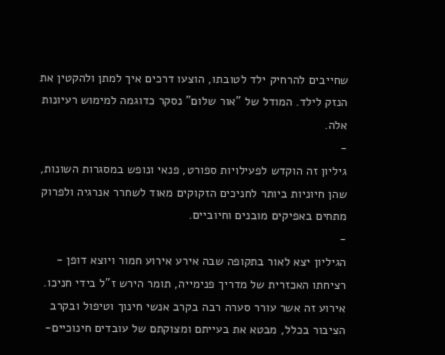שחייבים להרחיק ילד לטובתו, הוצעו דרכים איך למתן ולהקטין את הנזק לילד. המודל של "אור שלום" נסקר כדוגמה למימוש רעיונות אלה.
-
גיליון זה הוקדש לפעילויות ספורט, פנאי ונופש במסגרות השונות, שהן חיוניות ביותר לחניכים הזקוקים מאוד לשחרר אנרגיה ולפרוק מתחים באפיקים מובנים וחיוביים.
-
הגיליון יצא לאור בתקופה שבה אירע אירוע חמור ויוצא דופן - רציחתו האכזרית של מדריך פנימייה, תומר הירש ז"ל בידי חניכו. אירוע זה אשר עורר סערה רבה בקרב אנשי חינוך וטיפול ובקרב הציבור בכלל, מבטא את בעייתם ומצוקתם של עובדים חינוכיים-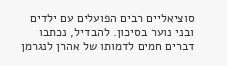סוציאליים רבים הפועלים עם ילדים ובני נוער בסיכון. להבדיל, נכתבו דברים חמים לדמותו של אהרן לנגרמן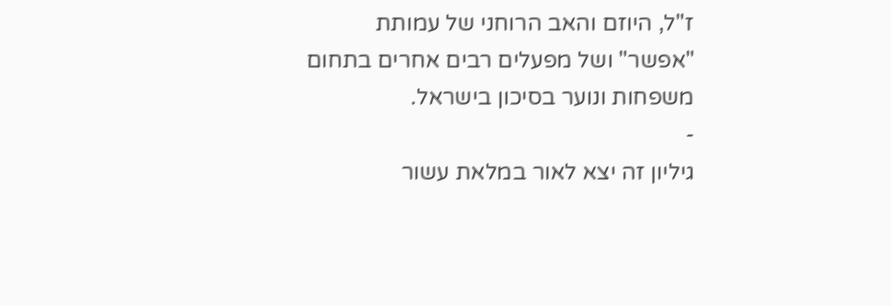ז"ל, היוזם והאב הרוחני של עמותת "אפשר" ושל מפעלים רבים אחרים בתחום משפחות ונוער בסיכון בישראל.
-
גיליון זה יצא לאור במלאת עשור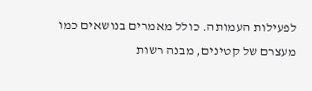לפעילות העמותה. כולל מאמרים בנושאים כמו מעצרם של קטינים, מבנה רשות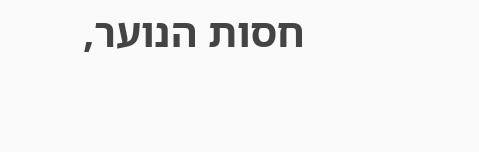חסות הנוער,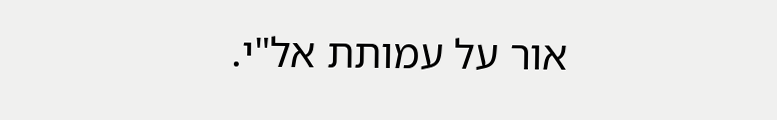אור על עמותת אל"י.